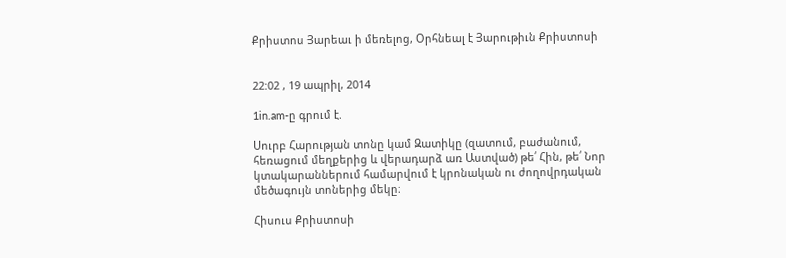Քրիստոս Յարեաւ ի մեռելոց, Օրհնեալ է Յարութիւն Քրիստոսի


22:02 , 19 ապրիլ, 2014

1in.am-ը գրում է.

Սուրբ Հարության տոնը կամ Զատիկը (զատում, բաժանում, հեռացում մեղքերից և վերադարձ առ Աստված) թե՛ Հին, թե՛ Նոր կտակարաններում համարվում է կրոնական ու ժողովրդական մեծագույն տոներից մեկը։

Հիսուս Քրիստոսի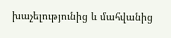խաչելությունից և մահվանից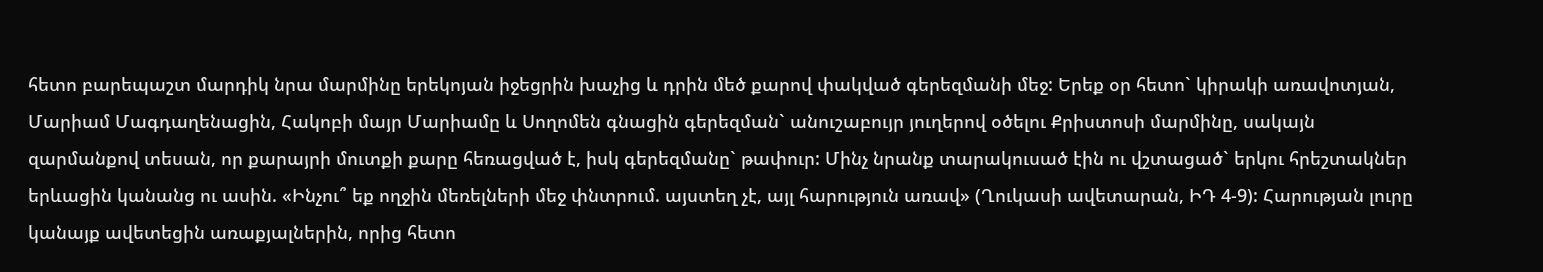հետո բարեպաշտ մարդիկ նրա մարմինը երեկոյան իջեցրին խաչից և դրին մեծ քարով փակված գերեզմանի մեջ: Երեք օր հետո` կիրակի առավոտյան, Մարիամ Մագդաղենացին, Հակոբի մայր Մարիամը և Սողոմեն գնացին գերեզման` անուշաբույր յուղերով օծելու Քրիստոսի մարմինը, սակայն զարմանքով տեսան, որ քարայրի մուտքի քարը հեռացված է, իսկ գերեզմանը` թափուր: Մինչ նրանք տարակուսած էին ու վշտացած` երկու հրեշտակներ երևացին կանանց ու ասին. «Ինչու՞ եք ողջին մեռելների մեջ փնտրում. այստեղ չէ, այլ հարություն առավ» (Ղուկասի ավետարան, ԻԴ 4-9): Հարության լուրը կանայք ավետեցին առաքյալներին, որից հետո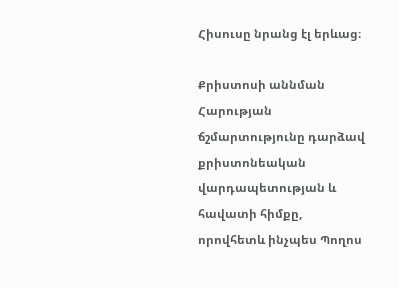Հիսուսը նրանց էլ երևաց։

Քրիստոսի աննման Հարության ճշմարտությունը դարձավ քրիստոնեական վարդապետության և հավատի հիմքը, որովհետև ինչպես Պողոս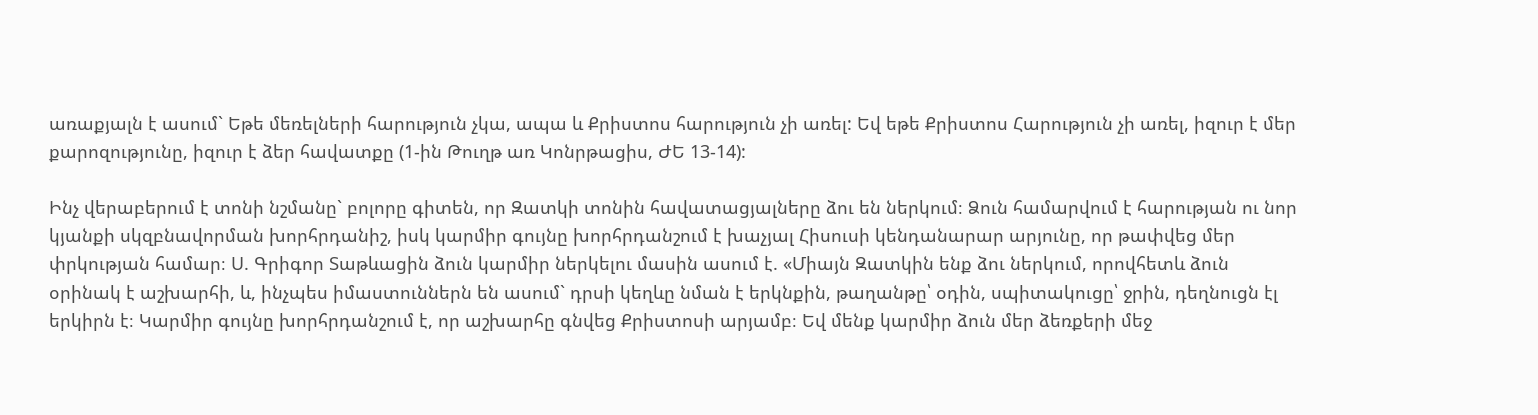առաքյալն է ասում` Եթե մեռելների հարություն չկա, ապա և Քրիստոս հարություն չի առել: Եվ եթե Քրիստոս Հարություն չի առել, իզուր է մեր քարոզությունը, իզուր է ձեր հավատքը (1-ին Թուղթ առ Կոնրթացիս, ԺԵ 13-14):

Ինչ վերաբերում է տոնի նշմանը` բոլորը գիտեն, որ Զատկի տոնին հավատացյալները ձու են ներկում։ Ձուն համարվում է հարության ու նոր կյանքի սկզբնավորման խորհրդանիշ, իսկ կարմիր գույնը խորհրդանշում է խաչյալ Հիսուսի կենդանարար արյունը, որ թափվեց մեր փրկության համար։ Ս. Գրիգոր Տաթևացին ձուն կարմիր ներկելու մասին ասում է. «Միայն Զատկին ենք ձու ներկում, որովհետև ձուն օրինակ է աշխարհի, և, ինչպես իմաստուններն են ասում` դրսի կեղևը նման է երկնքին, թաղանթը՝ օդին, սպիտակուցը՝ ջրին, դեղնուցն էլ երկիրն է։ Կարմիր գույնը խորհրդանշում է, որ աշխարհը գնվեց Քրիստոսի արյամբ։ Եվ մենք կարմիր ձուն մեր ձեռքերի մեջ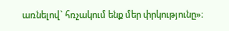առնելով` հռչակում ենք մեր փրկությունը»։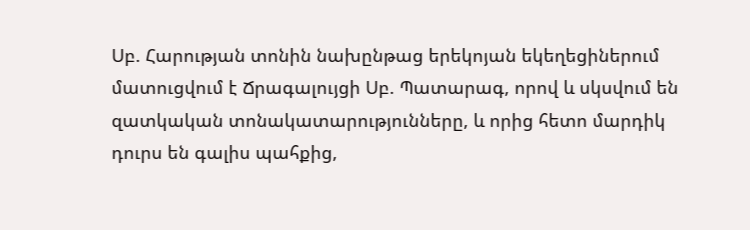Սբ. Հարության տոնին նախընթաց երեկոյան եկեղեցիներում մատուցվում է Ճրագալույցի Սբ. Պատարագ, որով և սկսվում են զատկական տոնակատարությունները, և որից հետո մարդիկ դուրս են գալիս պահքից,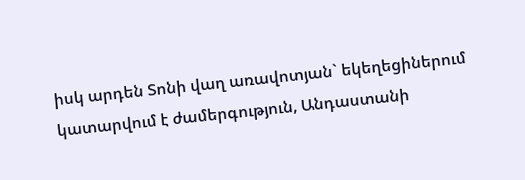իսկ արդեն Տոնի վաղ առավոտյան` եկեղեցիներում կատարվում է ժամերգություն, Անդաստանի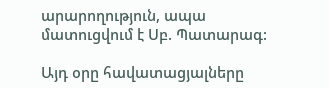արարողություն, ապա մատուցվում է Սբ. Պատարագ:

Այդ օրը հավատացյալները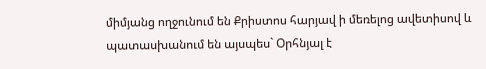միմյանց ողջունում են Քրիստոս հարյավ ի մեռելոց ավետիսով և պատասխանում են այսպես` Օրհնյալ է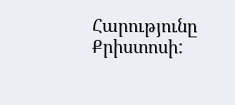Հարությունը Քրիստոսի: